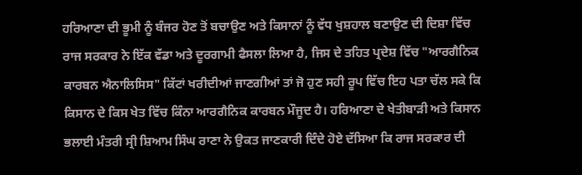ਹਰਿਆਣਾ ਦੀ ਭੂਮੀ ਨੂੰ ਬੰਜਰ ਹੋਣ ਤੋਂ ਬਚਾਉਣ ਅਤੇ ਕਿਸਾਨਾਂ ਨੂੰ ਵੱਧ ਖੁਸ਼ਹਾਲ ਬਣਾਉਣ ਦੀ ਦਿਸ਼ਾ ਵਿੱਚ ਰਾਜ ਸਰਕਾਰ ਨੇ ਇੱਕ ਵੱਡਾ ਅਤੇ ਦੂਰਗਾਮੀ ਫੈਸਲਾ ਲਿਆ ਹੈ, ਜਿਸ ਦੇ ਤਹਿਤ ਪ੍ਰਦੇਸ਼ ਵਿੱਚ "ਆਰਗੈਨਿਕ ਕਾਰਬਨ ਐਨਾਲਿਸਿਸ" ਕਿੱਟਾਂ ਖਰੀਦੀਆਂ ਜਾਣਗੀਆਂ ਤਾਂ ਜੋ ਹੁਣ ਸਹੀ ਰੂਪ ਵਿੱਚ ਇਹ ਪਤਾ ਚੱਲ ਸਕੇ ਕਿ ਕਿਸਾਨ ਦੇ ਕਿਸ ਖੇਤ ਵਿੱਚ ਕਿੰਨਾ ਆਰਗੈਨਿਕ ਕਾਰਬਨ ਮੌਜੂਦ ਹੈ। ਹਰਿਆਣਾ ਦੇ ਖੇਤੀਬਾੜੀ ਅਤੇ ਕਿਸਾਨ ਭਲਾਈ ਮੰਤਰੀ ਸ੍ਰੀ ਸ਼ਿਆਮ ਸਿੰਘ ਰਾਣਾ ਨੇ ਉਕਤ ਜਾਣਕਾਰੀ ਦਿੰਦੇ ਹੋਏ ਦੱਸਿਆ ਕਿ ਰਾਜ ਸਰਕਾਰ ਦੀ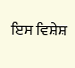ਇਸ ਵਿਸ਼ੇਸ਼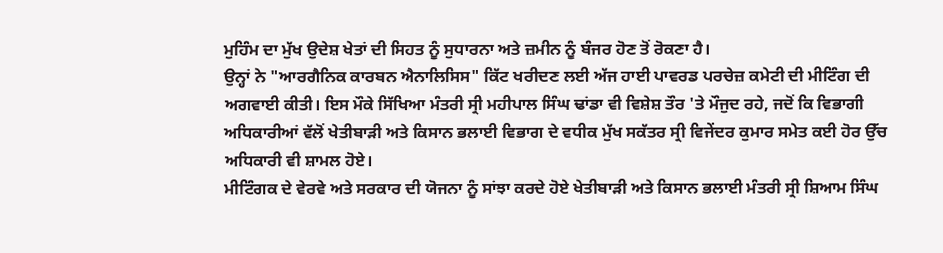ਮੁਹਿੰਮ ਦਾ ਮੁੱਖ ਉਦੇਸ਼ ਖੇਤਾਂ ਦੀ ਸਿਹਤ ਨੂੰ ਸੁਧਾਰਨਾ ਅਤੇ ਜ਼ਮੀਨ ਨੂੰ ਬੰਜਰ ਹੋਣ ਤੋਂ ਰੋਕਣਾ ਹੈ।
ਉਨ੍ਹਾਂ ਨੇ "ਆਰਗੈਨਿਕ ਕਾਰਬਨ ਐਨਾਲਿਸਿਸ" ਕਿੱਟ ਖਰੀਦਣ ਲਈ ਅੱਜ ਹਾਈ ਪਾਵਰਡ ਪਰਚੇਜ਼ ਕਮੇਟੀ ਦੀ ਮੀਟਿੰਗ ਦੀ ਅਗਵਾਈ ਕੀਤੀ। ਇਸ ਮੌਕੇ ਸਿੱਖਿਆ ਮੰਤਰੀ ਸ੍ਰੀ ਮਹੀਪਾਲ ਸਿੰਘ ਢਾਂਡਾ ਵੀ ਵਿਸ਼ੇਸ਼ ਤੌਰ 'ਤੇ ਮੌਜੁਦ ਰਹੇ, ਜਦੋਂ ਕਿ ਵਿਭਾਗੀ ਅਧਿਕਾਰੀਆਂ ਵੱਲੋਂ ਖੇਤੀਬਾੜੀ ਅਤੇ ਕਿਸਾਨ ਭਲਾਈ ਵਿਭਾਗ ਦੇ ਵਧੀਕ ਮੁੱਖ ਸਕੱਤਰ ਸ੍ਰੀ ਵਿਜੇਂਦਰ ਕੁਮਾਰ ਸਮੇਤ ਕਈ ਹੋਰ ਉੱਚ ਅਧਿਕਾਰੀ ਵੀ ਸ਼ਾਮਲ ਹੋਏ।
ਮੀਟਿੰਗਕ ਦੇ ਵੇਰਵੇ ਅਤੇ ਸਰਕਾਰ ਦੀ ਯੋਜਨਾ ਨੂੰ ਸਾਂਝਾ ਕਰਦੇ ਹੋਏ ਖੇਤੀਬਾੜੀ ਅਤੇ ਕਿਸਾਨ ਭਲਾਈ ਮੰਤਰੀ ਸ੍ਰੀ ਸ਼ਿਆਮ ਸਿੰਘ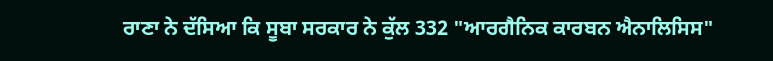ਰਾਣਾ ਨੇ ਦੱਸਿਆ ਕਿ ਸੂਬਾ ਸਰਕਾਰ ਨੇ ਕੁੱਲ 332 "ਆਰਗੈਨਿਕ ਕਾਰਬਨ ਐਨਾਲਿਸਿਸ"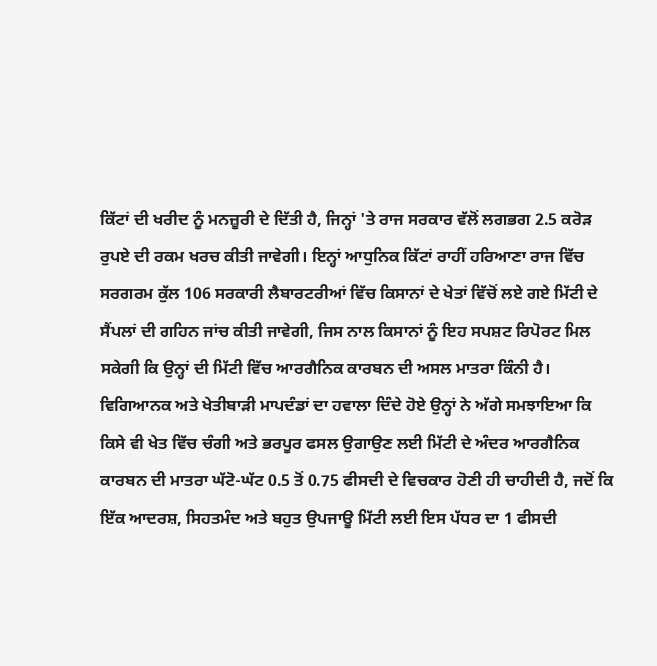ਕਿੱਟਾਂ ਦੀ ਖਰੀਦ ਨੂੰ ਮਨਜ਼ੂਰੀ ਦੇ ਦਿੱਤੀ ਹੈ, ਜਿਨ੍ਹਾਂ 'ਤੇ ਰਾਜ ਸਰਕਾਰ ਵੱਲੋਂ ਲਗਭਗ 2.5 ਕਰੋੜ ਰੁਪਏ ਦੀ ਰਕਮ ਖਰਚ ਕੀਤੀ ਜਾਵੇਗੀ। ਇਨ੍ਹਾਂ ਆਧੁਨਿਕ ਕਿੱਟਾਂ ਰਾਹੀਂ ਹਰਿਆਣਾ ਰਾਜ ਵਿੱਚ ਸਰਗਰਮ ਕੁੱਲ 106 ਸਰਕਾਰੀ ਲੈਬਾਰਟਰੀਆਂ ਵਿੱਚ ਕਿਸਾਨਾਂ ਦੇ ਖੇਤਾਂ ਵਿੱਚੋਂ ਲਏ ਗਏ ਮਿੱਟੀ ਦੇ ਸੈਂਪਲਾਂ ਦੀ ਗਹਿਨ ਜਾਂਚ ਕੀਤੀ ਜਾਵੇਗੀ, ਜਿਸ ਨਾਲ ਕਿਸਾਨਾਂ ਨੂੰ ਇਹ ਸਪਸ਼ਟ ਰਿਪੋਰਟ ਮਿਲ ਸਕੇਗੀ ਕਿ ਉਨ੍ਹਾਂ ਦੀ ਮਿੱਟੀ ਵਿੱਚ ਆਰਗੈਨਿਕ ਕਾਰਬਨ ਦੀ ਅਸਲ ਮਾਤਰਾ ਕਿੰਨੀ ਹੈ।
ਵਿਗਿਆਨਕ ਅਤੇ ਖੇਤੀਬਾੜੀ ਮਾਪਦੰਡਾਂ ਦਾ ਹਵਾਲਾ ਦਿੰਦੇ ਹੋਏ ਉਨ੍ਹਾਂ ਨੇ ਅੱਗੇ ਸਮਝਾਇਆ ਕਿ ਕਿਸੇ ਵੀ ਖੇਤ ਵਿੱਚ ਚੰਗੀ ਅਤੇ ਭਰਪੂਰ ਫਸਲ ਉਗਾਉਣ ਲਈ ਮਿੱਟੀ ਦੇ ਅੰਦਰ ਆਰਗੈਨਿਕ ਕਾਰਬਨ ਦੀ ਮਾਤਰਾ ਘੱਟੋ-ਘੱਟ 0.5 ਤੋਂ 0.75 ਫੀਸਦੀ ਦੇ ਵਿਚਕਾਰ ਹੋਣੀ ਹੀ ਚਾਹੀਦੀ ਹੈ, ਜਦੋਂ ਕਿ ਇੱਕ ਆਦਰਸ਼, ਸਿਹਤਮੰਦ ਅਤੇ ਬਹੁਤ ਉਪਜਾਊ ਮਿੱਟੀ ਲਈ ਇਸ ਪੱਧਰ ਦਾ 1 ਫੀਸਦੀ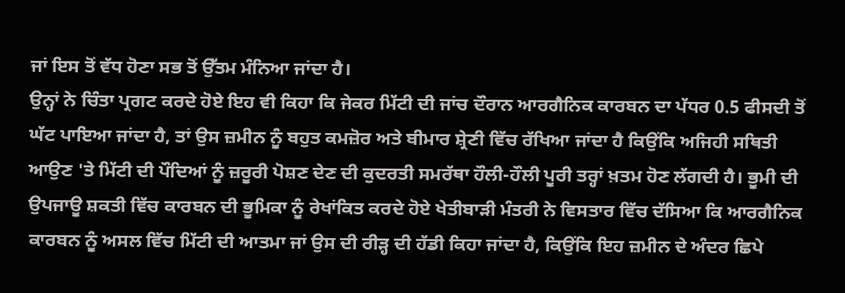ਜਾਂ ਇਸ ਤੋਂ ਵੱਧ ਹੋਣਾ ਸਭ ਤੋਂ ਉੱਤਮ ਮੰਨਿਆ ਜਾਂਦਾ ਹੈ।
ਉਨ੍ਹਾਂ ਨੇ ਚਿੰਤਾ ਪ੍ਰਗਟ ਕਰਦੇ ਹੋਏ ਇਹ ਵੀ ਕਿਹਾ ਕਿ ਜੇਕਰ ਮਿੱਟੀ ਦੀ ਜਾਂਚ ਦੌਰਾਨ ਆਰਗੈਨਿਕ ਕਾਰਬਨ ਦਾ ਪੱਧਰ 0.5 ਫੀਸਦੀ ਤੋਂ ਘੱਟ ਪਾਇਆ ਜਾਂਦਾ ਹੈ, ਤਾਂ ਉਸ ਜ਼ਮੀਨ ਨੂੰ ਬਹੁਤ ਕਮਜ਼ੋਰ ਅਤੇ ਬੀਮਾਰ ਸ਼੍ਰੇਣੀ ਵਿੱਚ ਰੱਖਿਆ ਜਾਂਦਾ ਹੈ ਕਿਉਂਕਿ ਅਜਿਹੀ ਸਥਿਤੀ ਆਉਣ 'ਤੇ ਮਿੱਟੀ ਦੀ ਪੌਦਿਆਂ ਨੂੰ ਜ਼ਰੂਰੀ ਪੋਸ਼ਣ ਦੇਣ ਦੀ ਕੁਦਰਤੀ ਸਮਰੱਥਾ ਹੌਲੀ-ਹੌਲੀ ਪੂਰੀ ਤਰ੍ਹਾਂ ਖ਼ਤਮ ਹੋਣ ਲੱਗਦੀ ਹੈ। ਭੂਮੀ ਦੀ ਉਪਜਾਊ ਸ਼ਕਤੀ ਵਿੱਚ ਕਾਰਬਨ ਦੀ ਭੂਮਿਕਾ ਨੂੰ ਰੇਖਾਂਕਿਤ ਕਰਦੇ ਹੋਏ ਖੇਤੀਬਾੜੀ ਮੰਤਰੀ ਨੇ ਵਿਸਤਾਰ ਵਿੱਚ ਦੱਸਿਆ ਕਿ ਆਰਗੈਨਿਕ ਕਾਰਬਨ ਨੂੰ ਅਸਲ ਵਿੱਚ ਮਿੱਟੀ ਦੀ ਆਤਮਾ ਜਾਂ ਉਸ ਦੀ ਰੀੜ੍ਹ ਦੀ ਹੱਡੀ ਕਿਹਾ ਜਾਂਦਾ ਹੈ, ਕਿਉਂਕਿ ਇਹ ਜ਼ਮੀਨ ਦੇ ਅੰਦਰ ਛਿਪੇ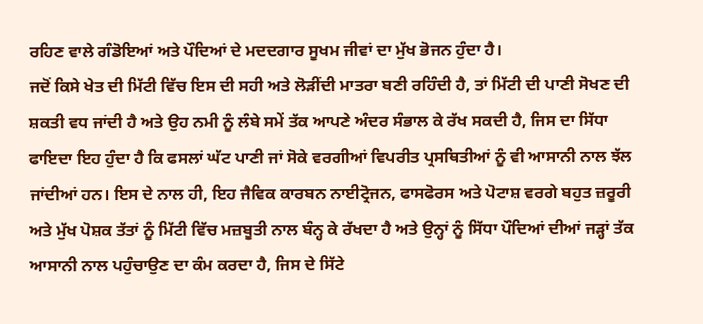ਰਹਿਣ ਵਾਲੇ ਗੰਡੋਇਆਂ ਅਤੇ ਪੌਦਿਆਂ ਦੇ ਮਦਦਗਾਰ ਸੂਖਮ ਜੀਵਾਂ ਦਾ ਮੁੱਖ ਭੋਜਨ ਹੁੰਦਾ ਹੈ।
ਜਦੋਂ ਕਿਸੇ ਖੇਤ ਦੀ ਮਿੱਟੀ ਵਿੱਚ ਇਸ ਦੀ ਸਹੀ ਅਤੇ ਲੋੜੀਂਦੀ ਮਾਤਰਾ ਬਣੀ ਰਹਿੰਦੀ ਹੈ, ਤਾਂ ਮਿੱਟੀ ਦੀ ਪਾਣੀ ਸੋਖਣ ਦੀ ਸ਼ਕਤੀ ਵਧ ਜਾਂਦੀ ਹੈ ਅਤੇ ਉਹ ਨਮੀ ਨੂੰ ਲੰਬੇ ਸਮੇਂ ਤੱਕ ਆਪਣੇ ਅੰਦਰ ਸੰਭਾਲ ਕੇ ਰੱਖ ਸਕਦੀ ਹੈ, ਜਿਸ ਦਾ ਸਿੱਧਾ ਫਾਇਦਾ ਇਹ ਹੁੰਦਾ ਹੈ ਕਿ ਫਸਲਾਂ ਘੱਟ ਪਾਣੀ ਜਾਂ ਸੋਕੇ ਵਰਗੀਆਂ ਵਿਪਰੀਤ ਪ੍ਰਸਥਿਤੀਆਂ ਨੂੰ ਵੀ ਆਸਾਨੀ ਨਾਲ ਝੱਲ ਜਾਂਦੀਆਂ ਹਨ। ਇਸ ਦੇ ਨਾਲ ਹੀ, ਇਹ ਜੈਵਿਕ ਕਾਰਬਨ ਨਾਈਟ੍ਰੋਜਨ, ਫਾਸਫੋਰਸ ਅਤੇ ਪੋਟਾਸ਼ ਵਰਗੇ ਬਹੁਤ ਜ਼ਰੂਰੀ ਅਤੇ ਮੁੱਖ ਪੋਸ਼ਕ ਤੱਤਾਂ ਨੂੰ ਮਿੱਟੀ ਵਿੱਚ ਮਜ਼ਬੂਤੀ ਨਾਲ ਬੰਨ੍ਹ ਕੇ ਰੱਖਦਾ ਹੈ ਅਤੇ ਉਨ੍ਹਾਂ ਨੂੰ ਸਿੱਧਾ ਪੌਦਿਆਂ ਦੀਆਂ ਜੜ੍ਹਾਂ ਤੱਕ ਆਸਾਨੀ ਨਾਲ ਪਹੁੰਚਾਉਣ ਦਾ ਕੰਮ ਕਰਦਾ ਹੈ, ਜਿਸ ਦੇ ਸਿੱਟੇ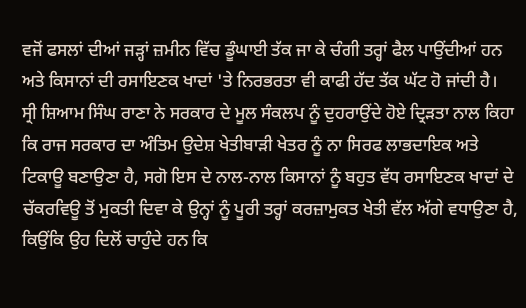ਵਜੋਂ ਫਸਲਾਂ ਦੀਆਂ ਜੜ੍ਹਾਂ ਜ਼ਮੀਨ ਵਿੱਚ ਡੂੰਘਾਈ ਤੱਕ ਜਾ ਕੇ ਚੰਗੀ ਤਰ੍ਹਾਂ ਫੈਲ ਪਾਉਂਦੀਆਂ ਹਨ ਅਤੇ ਕਿਸਾਨਾਂ ਦੀ ਰਸਾਇਣਕ ਖਾਦਾਂ 'ਤੇ ਨਿਰਭਰਤਾ ਵੀ ਕਾਫੀ ਹੱਦ ਤੱਕ ਘੱਟ ਹੋ ਜਾਂਦੀ ਹੈ।
ਸ੍ਰੀ ਸ਼ਿਆਮ ਸਿੰਘ ਰਾਣਾ ਨੇ ਸਰਕਾਰ ਦੇ ਮੂਲ ਸੰਕਲਪ ਨੂੰ ਦੁਹਰਾਉਂਦੇ ਹੋਏ ਦ੍ਰਿੜਤਾ ਨਾਲ ਕਿਹਾ ਕਿ ਰਾਜ ਸਰਕਾਰ ਦਾ ਅੰਤਿਮ ਉਦੇਸ਼ ਖੇਤੀਬਾੜੀ ਖੇਤਰ ਨੂੰ ਨਾ ਸਿਰਫ ਲਾਭਦਾਇਕ ਅਤੇ ਟਿਕਾਊ ਬਣਾਉਣਾ ਹੈ, ਸਗੋ ਇਸ ਦੇ ਨਾਲ-ਨਾਲ ਕਿਸਾਨਾਂ ਨੂੰ ਬਹੁਤ ਵੱਧ ਰਸਾਇਣਕ ਖਾਦਾਂ ਦੇ ਚੱਕਰਵਿਊ ਤੋਂ ਮੁਕਤੀ ਦਿਵਾ ਕੇ ਉਨ੍ਹਾਂ ਨੂੰ ਪੂਰੀ ਤਰ੍ਹਾਂ ਕਰਜ਼ਾਮੁਕਤ ਖੇਤੀ ਵੱਲ ਅੱਗੇ ਵਧਾਉਣਾ ਹੈ, ਕਿਉਂਕਿ ਉਹ ਦਿਲੋਂ ਚਾਹੁੰਦੇ ਹਨ ਕਿ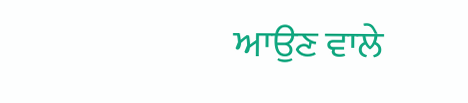ਆਉਣ ਵਾਲੇ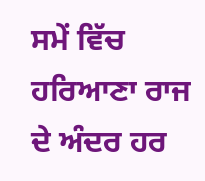ਸਮੇਂ ਵਿੱਚ ਹਰਿਆਣਾ ਰਾਜ ਦੇ ਅੰਦਰ ਹਰ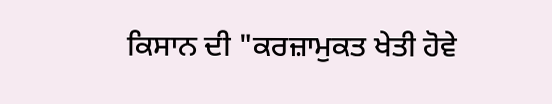ਕਿਸਾਨ ਦੀ "ਕਰਜ਼ਾਮੁਕਤ ਖੇਤੀ ਹੋਵੇ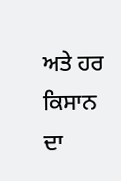ਅਤੇ ਹਰ ਕਿਸਾਨ ਦਾ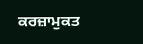ਕਰਜ਼ਾਮੁਕਤ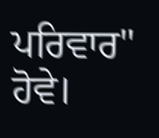ਪਰਿਵਾਰ" ਹੋਵੇ।